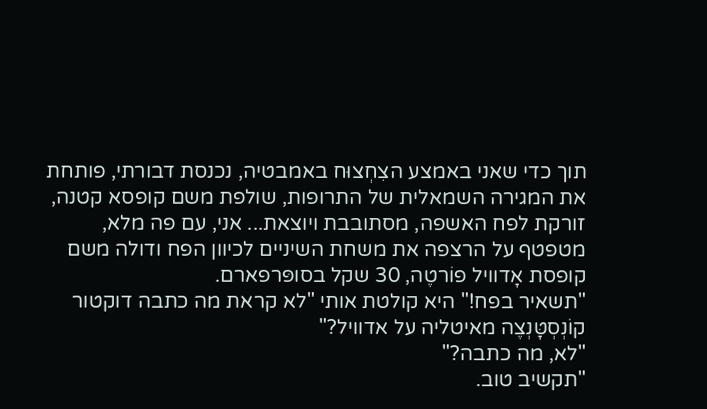תוך כדי שאני באמצע הצִחְצוּח באמבטיה, נכנסת דבורתי, פותחת את המגירה השמאלית של התרופות, שולפת משם קופסא קטנה, זורקת לפח האשפה, מסתובבת ויוצאת... אני, עם פה מלא, מטפטף על הרצפה את משחת השיניים לכיוון הפח ודולה משם קופסת אָדוויל פוֹרטֶה, 30 שקל בסופּרפארם.
"תשאיר בפח!" היא קולטת אותי "לא קראת מה כתבה דוקטור קוֹנְסְטָּנְצֶה מאיטליה על אדוויל?"
"לא, מה כתבה?"
"תקשיב טוב.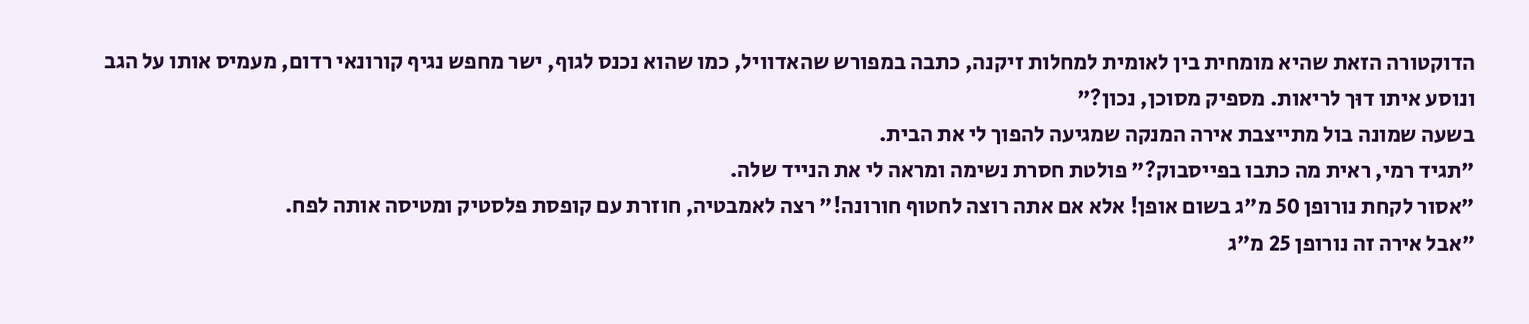הדוקטורה הזאת שהיא מומחית בין לאומית למחלות זיקנה, כתבה במפורש שהאדוויל, כמו שהוא נכנס לגוף, ישר מחפש נגיף קורונאי רדום, מעמיס אותו על הגב ונוסע איתו דוּך לריאות. מספיק מסוכן, נכון?"
בשעה שמונה בול מתייצבת אירה המנקה שמגיעה להפוך לי את הבית.
"תגיד רמי, ראית מה כתבו בפייסבוק?" פולטת חסרת נשימה ומראה לי את הנייד שלה.
"אסור לקחת נורופן 50 מ"ג בשום אופן! אלא אם אתה רוצה לחטוף חורונה!" רצה לאמבטיה, חוזרת עם קופסת פלסטיק ומטיסה אותה לפח.
"אבל אירה זה נורופן 25 מ"ג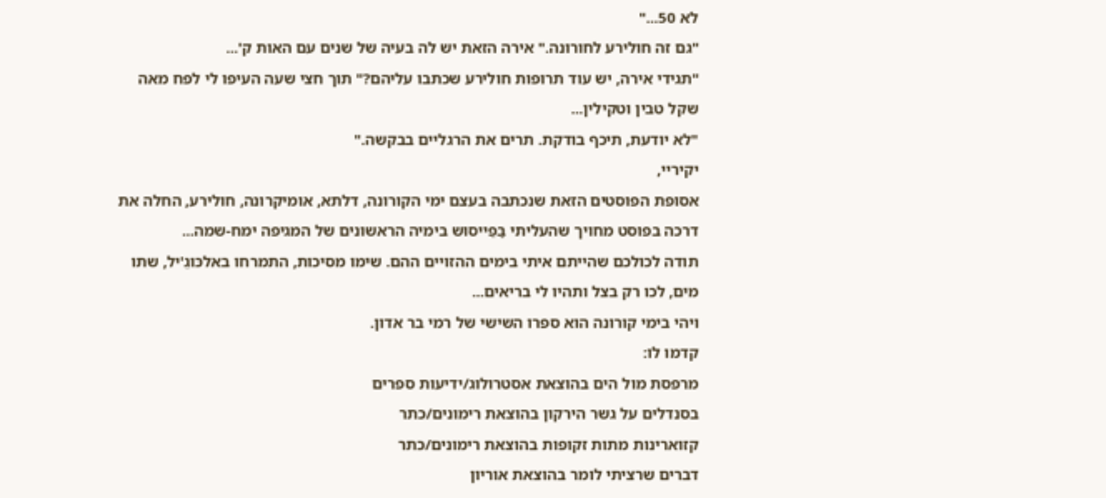לא 50..."
"גם זה חולירע לחורונה." אירה הזאת יש לה בעיה של שנים עם האות ק'...
"תגידי אירה, יש עוד תרופות חולירע שכתבו עליהם?" תוך חצי שעה העיפו לי לפח מאה שקל טבין וטקילין...
"לא יודעת, תיכף בודקת. תרים את הרגליים בבקשה."
יקיריי,
אסופת הפוסטים הזאת שנכתבה בעצם ימי הקורונה, דלתא, אומיקרונה, חולירע, החלה את דרכה בפוסט מחויך שהעליתי בַּפֵייסוּש בימיה הראשונים של המגיפה ימח-שמה...
תודה לכולכם שהייתם איתי בימים ההזויים ההם. שימו מסיכות, התמרחו באלכּוגֵ'יל, שתו מים, לכו רק בצל ותהיו לי בריאים...
ויהי בימי קורונה הוא ספרו השישי של רמי בר אדון.
קדמו לו:
מרפסת מול הים בהוצאת אסטרולוג/ידיעות ספרים
בסנדלים על גשר הירקון בהוצאת רימונים/כתר
קזוארינות מתות זקופות בהוצאת רימונים/כתר
דברים שרציתי לומר בהוצאת אוריון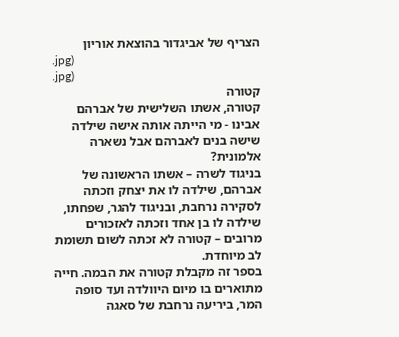הצריף של אביגדור בהוצאת אוריון
.jpg)
.jpg)
קטורה
קטורה, אשתו השלישית של אברהם אבינו - מי הייתה אותה אישה שילדה שישה בנים לאברהם אבל נשארה אלמונית?
בניגוד לשרה – אשתו הראשונה של אברהם, שילדה לו את יצחק וזכתה לסקירה נרחבת, ובניגוד להגר, שפחתו, שילדה לו בן אחד וזכתה לאזכורים מרובים – קטורה לא זכתה לשום תשומת לב מיוחדת.
בספר זה מקבלת קטורה את הבמה. חייה מתוארים בו מיום היוולדה ועד סופה המר, ביריעה נרחבת של סאגה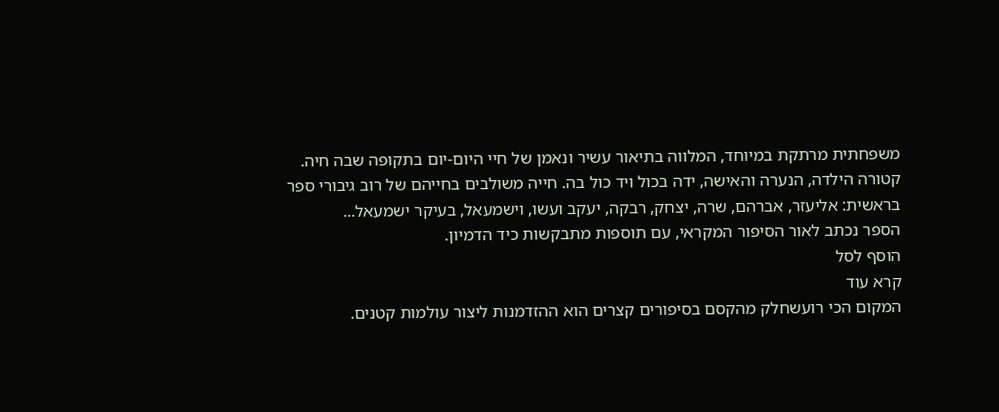משפחתית מרתקת במיוחד, המלווה בתיאור עשיר ונאמן של חיי היום-יום בתקופה שבה חיה.
קטורה הילדה, הנערה והאישה, ידה בכול ויד כול בה. חייה משולבים בחייהם של רוב גיבורי ספר בראשית: אליעזר, אברהם, שרה, יצחק, רבקה, יעקב ועשו, וישמעאל, בעיקר ישמעאל...
הספר נכתב לאור הסיפור המקראי, עם תוספות מתבקשות כיד הדמיון.
הוסף לסל
קרא עוד
המקום הכי רועשחלק מהקסם בסיפורים קצרים הוא ההזדמנות ליצור עולמות קטנים.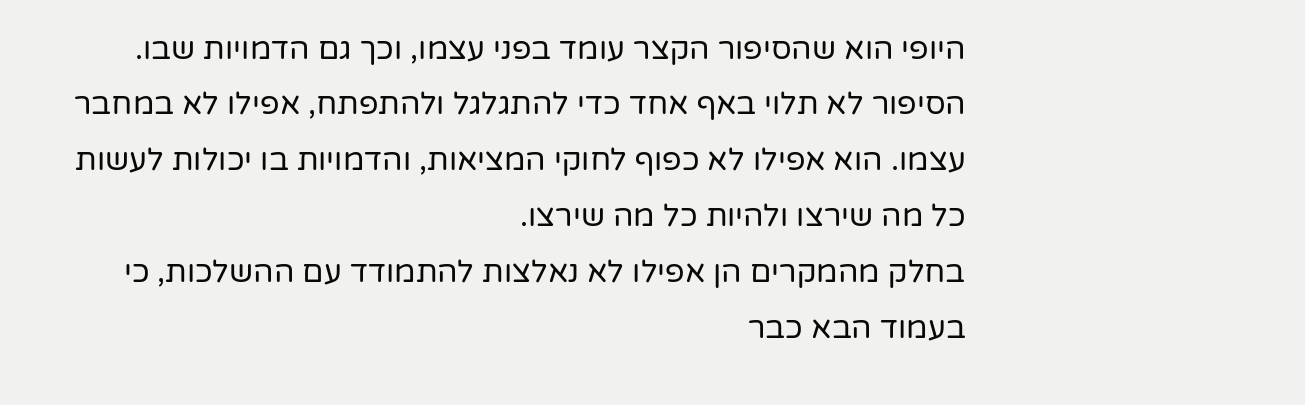היופי הוא שהסיפור הקצר עומד בפני עצמו, וכך גם הדמויות שבו. הסיפור לא תלוי באף אחד כדי להתגלגל ולהתפתח, אפילו לא במחבר עצמו. הוא אפילו לא כפוף לחוקי המציאות, והדמויות בו יכולות לעשות כל מה שירצו ולהיות כל מה שירצו.
בחלק מהמקרים הן אפילו לא נאלצות להתמודד עם ההשלכות, כי בעמוד הבא כבר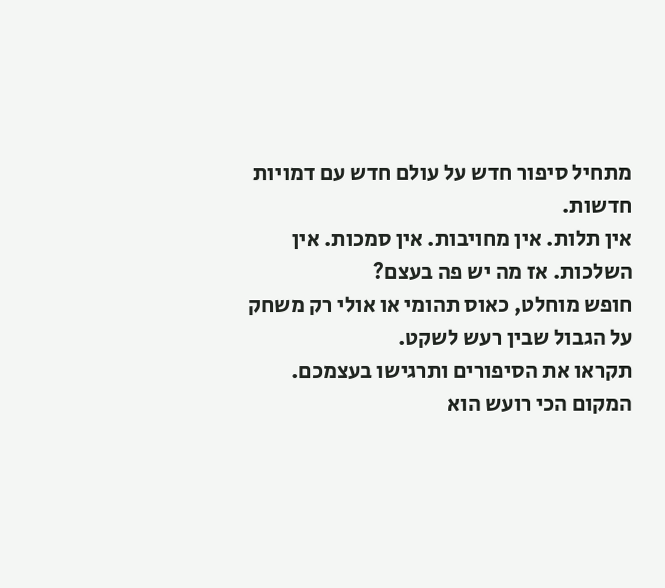מתחיל סיפור חדש על עולם חדש עם דמויות חדשות.
אין תלות. אין מחויבות. אין סמכות. אין השלכות. אז מה יש פה בעצם?
חופש מוחלט, כאוס תהומי או אולי רק משחק על הגבול שבין רעש לשקט.
תקראו את הסיפורים ותרגישו בעצמכם.
המקום הכי רועש הוא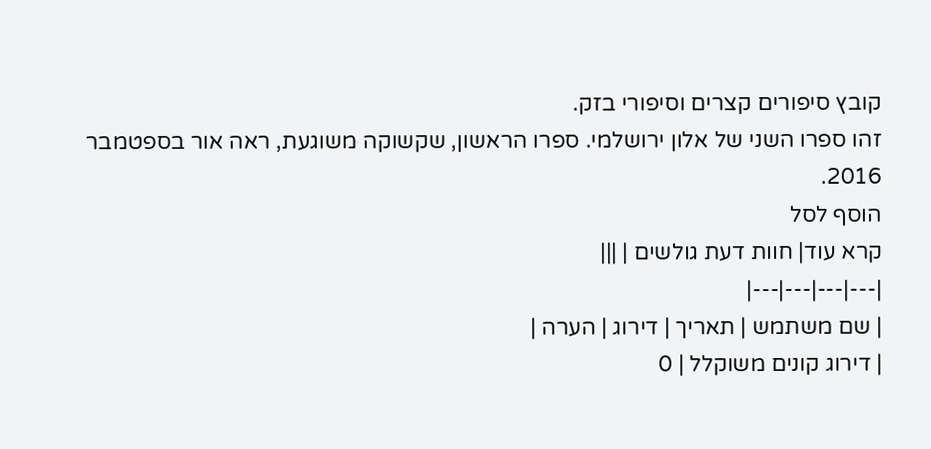קובץ סיפורים קצרים וסיפורי בזק.
זהו ספרו השני של אלון ירושלמי. ספרו הראשון, שקשוקה משוגעת, ראה אור בספטמבר 2016.
הוסף לסל
קרא עוד| חוות דעת גולשים | |||
|---|---|---|---|
| שם משתמש | תאריך | דירוג | הערה |
| דירוג קונים משוקלל | 0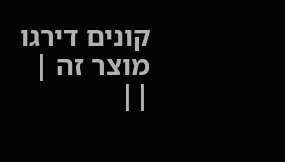קונים דירגו מוצר זה | ||